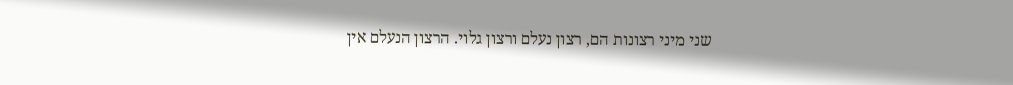שני מיני רצונות הם, רצון נעלם ורצון גלוי. הרצון הנעלם אין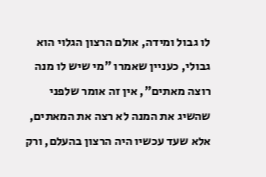לו גבול ומידה, אולם הרצון הגלוי הוא גבולי, כעניין שאמרו "מי שיש לו מנה רוצה מאתים", אין זה אומר שלפני שהשיג את המנה לא רצה את המאתים, אלא שעד עכשיו היה הרצון בהעלם, ורק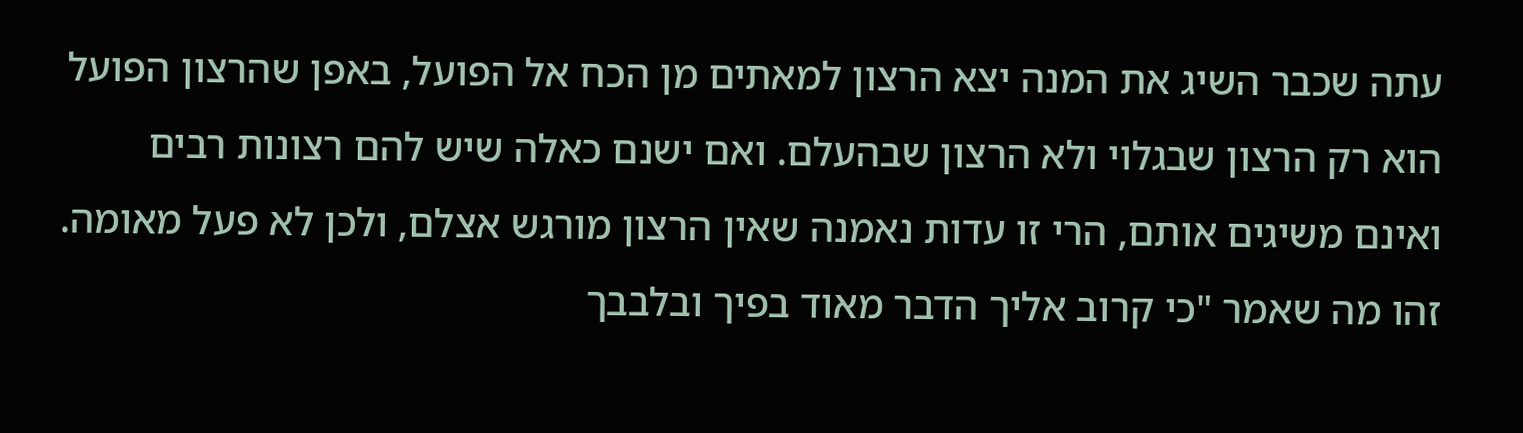עתה שכבר השיג את המנה יצא הרצון למאתים מן הכח אל הפועל, באפן שהרצון הפועל הוא רק הרצון שבגלוי ולא הרצון שבהעלם. ואם ישנם כאלה שיש להם רצונות רבים ואינם משיגים אותם, הרי זו עדות נאמנה שאין הרצון מורגש אצלם, ולכן לא פעל מאומה.
זהו מה שאמר "כי קרוב אליך הדבר מאוד בפיך ובלבבך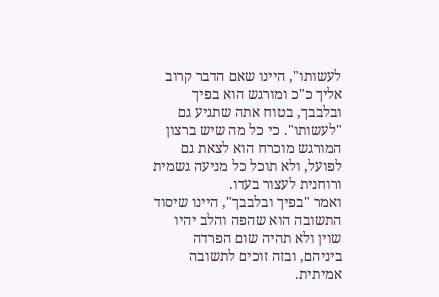לעשותו", היינו שאם הדבר קרוב אליך כ"כ ומורגש הוא בפיך ובלבבך, בטוח אתה שתגיע גם "לעשותו". כי כל מה שיש ברצון המורגש מוכרח הוא לצאת גם לפועל, ולא תוכל כל מניעה גשמית ורוחנית לעצור בעדו.
ואמר "בפיך ובלבבך", היינו שיסוד התשובה הוא שהפה והלב יהיו שוין ולא תהיה שום הפרדה ביניהם, ובזה זוכים לתשובה אמיתית.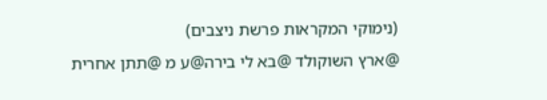(נימוקי המקראות פרשת ניצבים)
@ארץ השוקולד @בא לי בירה@ע מ @תתן אחרית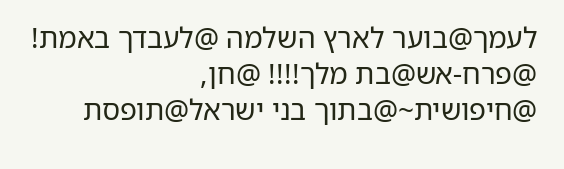לעמך@בוער לארץ השלמה @לעבדך באמת! @פרח-אש@בת מלך!!!! @חן, @חיפושית~@בתוך בני ישראל@תופסת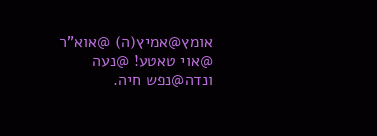אומץ@אמיץ(ה) @אוא"ר @אוי טאטע! @נעה ונדה@נפש חיה.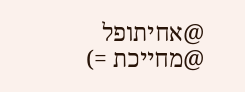@אחיתופל @מחייכת =)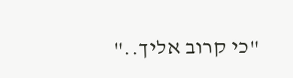"כי קרוב אליך.."